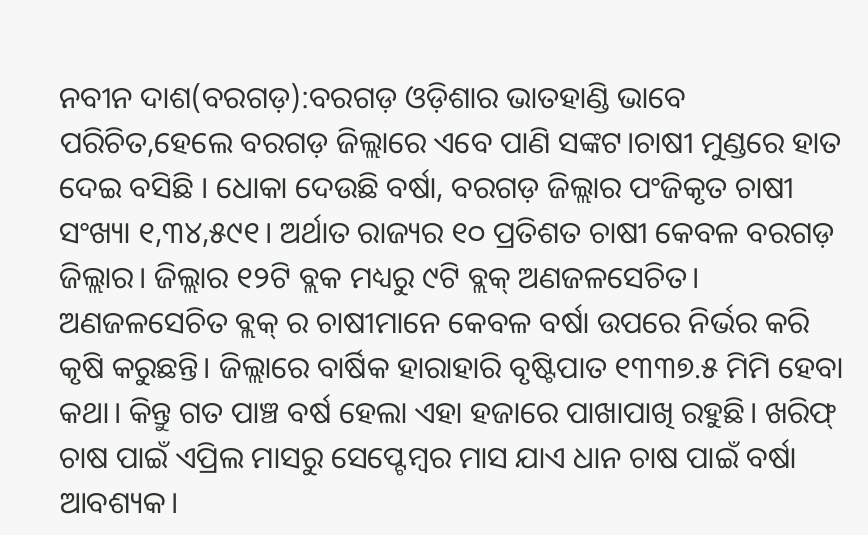ନବୀନ ଦାଶ(ବରଗଡ଼):ବରଗଡ଼ ଓଡ଼ିଶାର ଭାତହାଣ୍ଡି ଭାବେ ପରିଚିତ,ହେଲେ ବରଗଡ଼ ଜିଲ୍ଲାରେ ଏବେ ପାଣି ସଙ୍କଟ।ଚାଷୀ ମୁଣ୍ଡରେ ହାତ ଦେଇ ବସିଛି । ଧୋକା ଦେଉଛି ବର୍ଷା, ବରଗଡ଼ ଜିଲ୍ଲାର ପଂଜିକୃତ ଚାଷୀ ସଂଖ୍ୟା ୧,୩୪,୫୯୧। ଅର୍ଥାତ ରାଜ୍ୟର ୧୦ ପ୍ରତିଶତ ଚାଷୀ କେବଳ ବରଗଡ଼ ଜିଲ୍ଲାର। ଜିଲ୍ଲାର ୧୨ଟି ବ୍ଲକ ମଧ୍ୟରୁ ୯ଟି ବ୍ଲକ୍ ଅଣଜଳସେଚିତ। ଅଣଜଳସେଚିତ ବ୍ଲକ୍ ର ଚାଷୀମାନେ କେବଳ ବର୍ଷା ଉପରେ ନିର୍ଭର କରି କୃଷି କରୁଛନ୍ତି। ଜିଲ୍ଲାରେ ବାର୍ଷିକ ହାରାହାରି ବୃଷ୍ଟିପାତ ୧୩୩୭.୫ ମିମି ହେବା କଥା। କିନ୍ତୁ ଗତ ପାଞ୍ଚ ବର୍ଷ ହେଲା ଏହା ହଜାରେ ପାଖାପାଖି ରହୁଛି। ଖରିଫ୍ ଚାଷ ପାଇଁ ଏପ୍ରିଲ ମାସରୁ ସେପ୍ଟେମ୍ବର ମାସ ଯାଏ ଧାନ ଚାଷ ପାଇଁ ବର୍ଷା ଆବଶ୍ୟକ।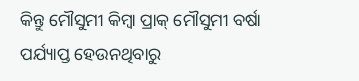କିନ୍ତୁ ମୌସୁମୀ କିମ୍ବା ପ୍ରାକ୍ ମୌସୁମୀ ବର୍ଷା ପର୍ଯ୍ୟାପ୍ତ ହେଉନଥିବାରୁ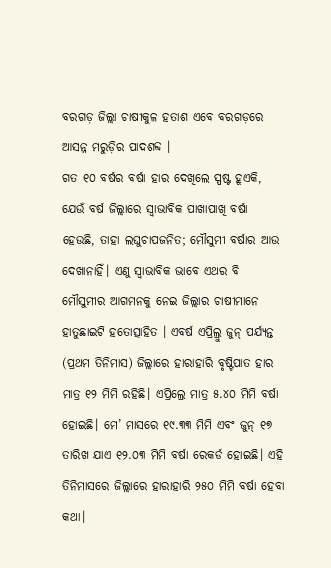ବରଗଡ଼ ଜିଲ୍ଲା ଚାଷୀକୁଳ ହତାଶ ଏବେ ବରଗଡ଼ରେ ଆସନ୍ନ ମରୁଡ଼ିର ପାଦଶବ୍ଦ ।
ଗତ ୧୦ ବର୍ଷର ବର୍ଷା ହାର ଦେଖିଲେ ସ୍ପଷ୍ଟ ହୂଏକି, ଯେଉଁ ବର୍ଷ ଜିଲ୍ଲାରେ ସ୍ବାଭାବିକ ପାଖାପାଖି ବର୍ଷା ହେଉଛି, ତାହା ଲଘୁଚାପଜନିତ; ମୌସୁମୀ ବର୍ଷାର ଆଉ ଦେଖାନାହିଁ। ଏଣୁ ସ୍ବାଭାବିକ ଭାବେ ଏଥର ବି ମୌସୁମୀର ଆଗମନକୁ ନେଇ ଜିଲ୍ଲାର ଚାଷୀମାନେ ହାତୁଛାଇଟି ହତୋତ୍ସାହିତ । ଏବର୍ଷ ଏପ୍ରିଲ୍ରୁ ଜୁନ୍ ପର୍ଯ୍ୟନ୍ତ (ପ୍ରଥମ ତିନିମାସ) ଜିଲ୍ଲାରେ ହାରାହାରି ବୃଷ୍ଟିପାତ ହାର ମାତ୍ର ୧୨ ମିମି ରହିଛି। ଏପ୍ରିଲ୍ରେ ମାତ୍ର ୫.୪୦ ମିମି ବର୍ଷା ହୋଇଛି। ମେ’ ମାସରେ ୧୯.୩୩ ମିମି ଏବଂ ଜୁନ୍ ୧୭ ତାରିଖ ଯାଏ ୧୨.୦୩ ମିମି ବର୍ଷା ରେକର୍ଡ ହୋଇଛି। ଏହି ତିନିମାସରେ ଜିଲ୍ଲାରେ ହାରାହାରି ୨୫୦ ମିମି ବର୍ଷା ହେବା କଥା।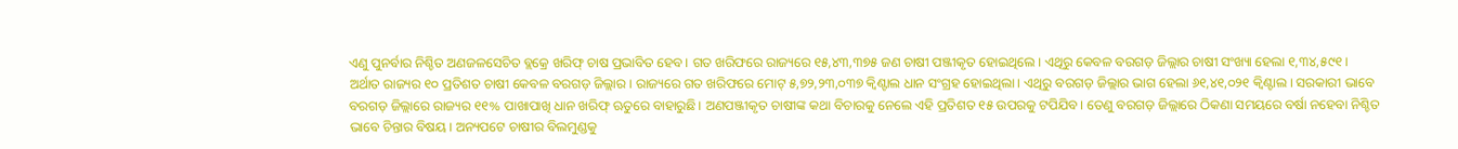ଏଣୁ ପୁନର୍ବାର ନିଶ୍ଚିତ ଅଣଜଳସେଚିତ ବ୍ଲକ୍ରେ ଖରିଫ୍ ଚାଷ ପ୍ରଭାବିତ ହେବ। ଗତ ଖରିଫରେ ରାଜ୍ୟରେ ୧୫,୪୩,୩୭୫ ଜଣ ଚାଷୀ ପଞ୍ଜୀକୃତ ହୋଇଥିଲେ। ଏଥିରୁ କେବଳ ବରଗଡ଼ ଜିଲ୍ଲାର ଚାଷୀ ସଂଖ୍ୟା ହେଲା ୧,୩୪,୫୯୧। ଅର୍ଥାତ ରାଜ୍ୟର ୧୦ ପ୍ରତିଶତ ଚାଷୀ କେବଳ ବରଗଡ଼ ଜିଲ୍ଲାର। ରାଜ୍ୟରେ ଗତ ଖରିଫରେ ମୋଟ୍ ୫,୭୨,୨୩,୦୩୭ କ୍ବିଣ୍ଟାଲ ଧାନ ସଂଗ୍ରହ ହୋଇଥିଲା। ଏଥିରୁ ବରଗଡ଼ ଜିଲ୍ଲାର ଭାଗ ହେଲା ୬୧,୪୧,୦୨୧ କ୍ବିଣ୍ଟାଲ। ସରକାରୀ ଭାବେ ବରଗଡ଼ ଜିଲ୍ଲାରେ ରାଜ୍ୟର ୧୧% ପାଖାପାଖି ଧାନ ଖରିଫ୍ ଋତୁରେ ବାହାରୁଛି। ଅଣପଞ୍ଜୀକୃତ ଚାଷୀଙ୍କ କଥା ବିଚାରକୁ ନେଲେ ଏହି ପ୍ରତିଶତ ୧୫ ଉପରକୁ ଟପିଯିବ। ତେଣୁ ବରଗଡ଼ ଜିଲ୍ଲାରେ ଠିକଣା ସମୟରେ ବର୍ଷା ନହେବା ନିଶ୍ଚିତ ଭାବେ ଚିନ୍ତାର ବିଷୟ। ଅନ୍ୟପଟେ ଚାଷୀର ବିଲମୁଣ୍ଡକୁ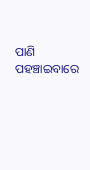ପାଣି ପହଞ୍ଚାଇବାରେ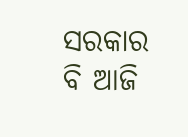ସରକାର ବି ଆଜି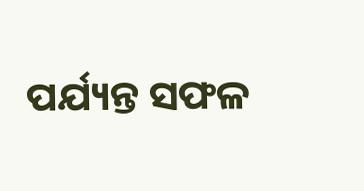ପର୍ଯ୍ୟନ୍ତ ସଫଳ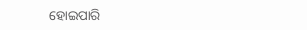ହୋଇପାରି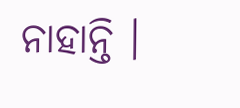ନାହାନ୍ତି ।